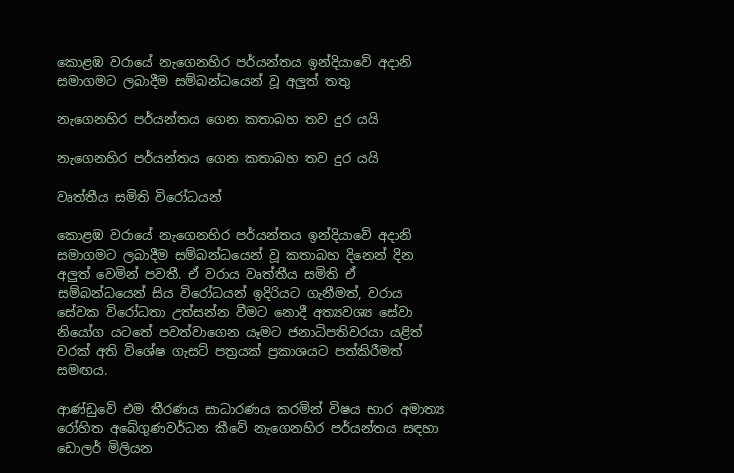කොළඹ වරායේ නැගෙනහිර පර්යන්තය ඉන්දියාවේ අදානි සමාගමට ලබාදීම සම්බන්ධයෙන් වූ අලුත් තතු

නැගෙනහිර පර්යන්තය ගෙන කතාබහ තව දුර යයි

නැගෙනහිර පර්යන්තය ගෙන කතාබහ තව දුර යයි

වෘත්තීය සමිති විරෝධයන්

කොළඹ වරායේ නැගෙනහිර පර්යන්තය ඉන්දියාවේ අදානි සමාගමට ලබාදීම සම්බන්ධයෙන් වූ කතාබහ දිනෙන් දින අලුත් වෙමින් පවතී. ඒ වරාය වෘත්තීය සමිති ඒ සම්බන්ධයෙන් සිය විරෝධයන් ඉදිරියට ගැනීමත්, වරාය සේවක විරෝධතා උත්සන්න වීමට නොදී අත්‍යවශ්‍ය සේවා නියෝග යටතේ පවත්වාගෙන යෑමට ජනාධිපතිවරයා යළිත් වරක් අති විශේෂ ගැසට් පත්‍රයක් ප්‍රකාශයට පත්කිරීමත් සමඟය.

ආණ්ඩුවේ එම තීරණය සාධාරණය කරමින් විෂය භාර අමාත්‍ය රෝහිත අබේගුණවර්ධන කීවේ නැගෙනහිර පර්යන්තය සඳහා ඩොලර් මිලියන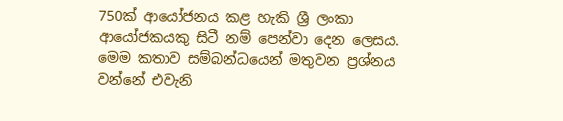750ක් ආයෝජනය කළ හැකි ශ්‍රී ලංකා ආයෝජකයකු සිටී නම් පෙන්වා දෙන ලෙසය. මෙම කතාව සම්බන්ධයෙන් මතුවන ප්‍රශ්නය වන්නේ එවැනි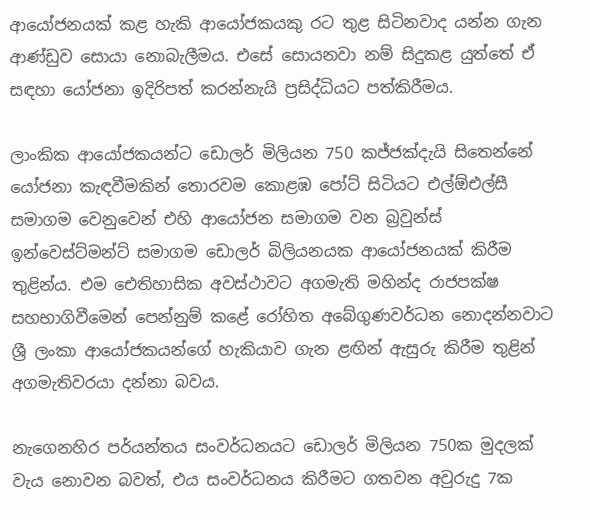ආයෝජනයක් කළ හැකි ආයෝජකයකු රට තුළ සිටිනවාද යන්න ගැන ආණ්ඩුව සොයා නොබැලීමය. එසේ සොයනවා නම් සිදුකළ යුත්තේ ඒ සඳහා යෝජනා ඉදිරිපත් කරන්නැයි ප්‍රසිද්ධියට පත්කිරීමය.

ලාංකික ආයෝජකයන්ට ඩොලර් මිලියන 750 කජ්ජක්දැයි සිතෙන්නේ යෝජනා කැඳවීමකින් තොරවම කොළඹ පෝට් සිටියට එල්ඕඑල්සී සමාගම වෙනුවෙන් එහි ආයෝජන සමාගම වන බ්‍රවුන්ස් ඉන්වෙස්ට්මන්ට් සමාගම ඩොලර් බිලියනයක ආයෝජනයක් කිරීම තුළින්ය. එම ඓතිහාසික අවස්ථාවට අගමැති මහින්ද රාජපක්ෂ සහභාගිවීමෙන් පෙන්නුම් කළේ රෝහිත අබේගුණවර්ධන නොදන්නවාට ශ්‍රී ලංකා ආයෝජකයන්ගේ හැකියාව ගැන ළඟින් ඇසුරු කිරීම තුළින් අගමැතිවරයා දන්නා බවය.

නැගෙනහිර පර්යන්තය සංවර්ධනයට ඩොලර් මිලියන 750ක මුදලක් වැය නොවන බවත්, එය සංවර්ධනය කිරීමට ගතවන අවුරුදු 7ක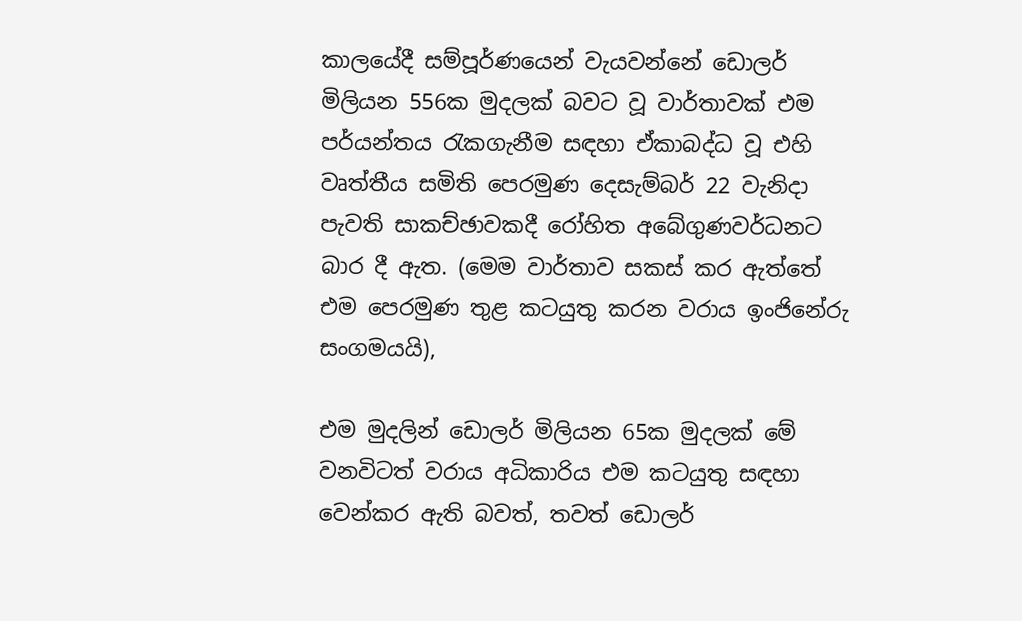කාලයේදී සම්පූර්ණයෙන් වැයවන්නේ ඩොලර් මිලියන 556ක මුදලක් බවට වූ වාර්තාවක් එම පර්යන්තය රැකගැනීම සඳහා ඒකාබද්ධ වූ එහි වෘත්තීය සමිති පෙරමුණ දෙසැම්බර් 22 වැනිදා පැවති සාකච්ඡාවකදී රෝහිත අබේගුණවර්ධනට බාර දී ඇත. (මෙම වාර්තාව සකස් කර ඇත්තේ එම පෙරමුණ තුළ කටයුතු කරන වරාය ඉංජිනේරු සංගමයයි),

එම මුදලින් ඩොලර් මිලියන 65ක මුදලක් මේ වනවිටත් වරාය අධිකාරිය එම කටයුතු සඳහා වෙන්කර ඇති බවත්, තවත් ඩොලර්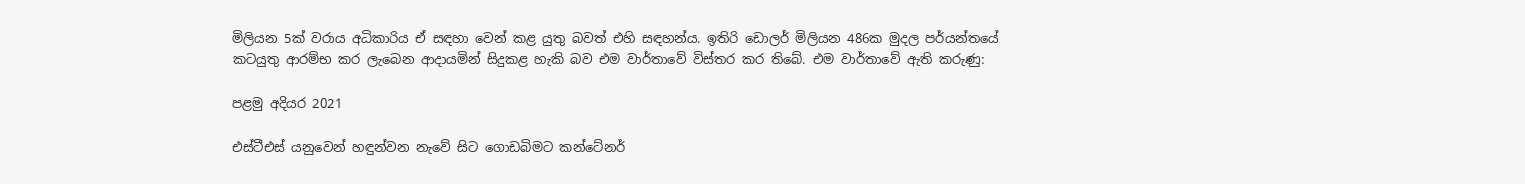මිලියන 5ක් වරාය අධිකාරිය ඒ සඳහා වෙන් කළ යුතු බවත් එහි සඳහන්ය. ඉතිරි ඩොලර් මිලියන 486ක මුදල පර්යන්තයේ කටයුතු ආරම්භ කර ලැබෙන ආදායමින් සිදුකළ හැකි බව එම වාර්තාවේ විස්තර කර තිබේ. එම වාර්තාවේ ඇති කරුණු:

පළමු අදියර 2021

එස්ටීඑස් යනුවෙන් හඳුන්වන නැවේ සිට ගොඩබිමට කන්ටේනර්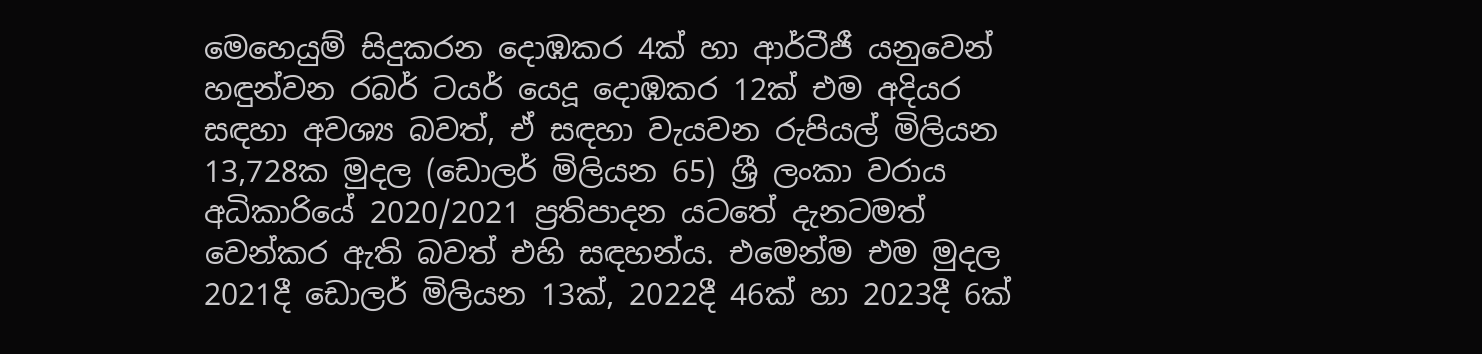මෙහෙයුම් සිදුකරන දොඹකර 4ක් හා ආර්ටීජී යනුවෙන් හඳුන්වන රබර් ටයර් යෙදූ දොඹකර 12ක් එම අදියර සඳහා අවශ්‍ය බවත්, ඒ සඳහා වැයවන රුපියල් මිලියන 13,728ක මුදල (ඩොලර් මිලියන 65) ශ්‍රී ලංකා වරාය අධිකාරියේ 2020/2021 ප්‍රතිපාදන යටතේ දැනටමත් වෙන්කර ඇති බවත් එහි සඳහන්ය. එමෙන්ම එම මුදල 2021දී ඩොලර් මිලියන 13ක්, 2022දී 46ක් හා 2023දී 6ක්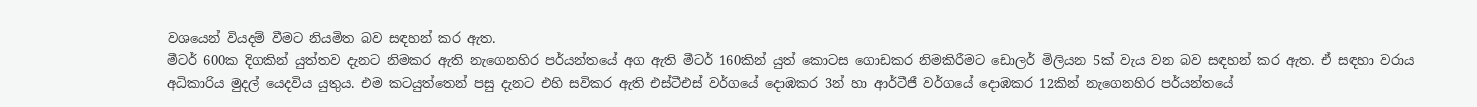වශයෙන් වියදම් වීමට නියමිත බව සඳහන් කර ඇත.
මීටර් 600ක දිගකින් යුත්තව දැනට නිමකර ඇති නැගෙනහිර පර්යන්තයේ අග ඇති මීටර් 160කින් යුත් කොටස ගොඩකර නිමකිරීමට ඩොලර් මිලියන 5ක් වැය වන බව සඳහන් කර ඇත. ඒ සඳහා වරාය අධිකාරිය මුදල් යෙදවිය යුතුය. එම කටයුත්තෙන් පසු දැනට එහි සවිකර ඇති එස්ටීඑස් වර්ගයේ දොඹකර 3න් හා ආර්ටීජී වර්ගයේ දොඹකර 12කින් නැගෙනහිර පර්යන්තයේ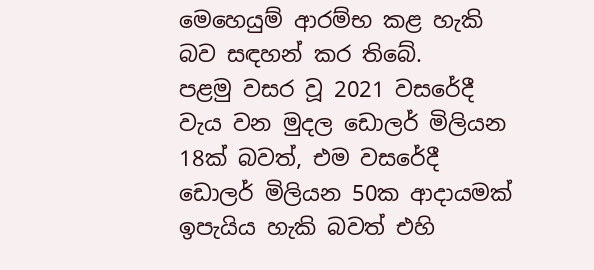මෙහෙයුම් ආරම්භ කළ හැකි බව සඳහන් කර තිබේ.
පළමු වසර වූ 2021 වසරේදී වැය වන මුදල ඩොලර් මිලියන 18ක් බවත්, එම වසරේදී ඩොලර් මිලියන 50ක ආදායමක් ඉපැයිය හැකි බවත් එහි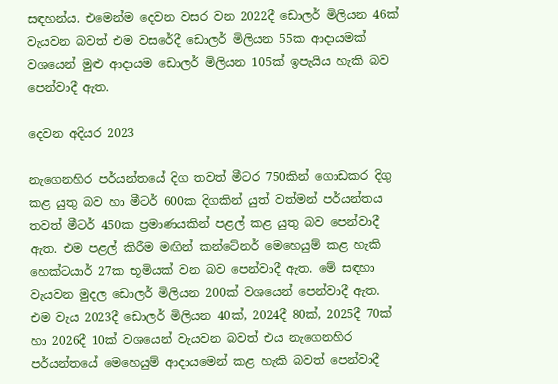සඳහන්ය. එමෙන්ම දෙවන වසර වන 2022දී ඩොලර් මිලියන 46ක් වැයවන බවත් එම වසරේදී ඩොලර් මිලියන 55ක ආදායමක් වශයෙන් මුළු ආදායම ඩොලර් මිලියන 105ක් ඉපැයිය හැකි බව පෙන්වාදී ඇත.

දෙවන අදියර 2023

නැගෙනහිර පර්යන්තයේ දිග තවත් මීටර 750කින් ගොඩකර දිගු කළ යුතු බව හා මීටර් 600ක දිගකින් යුත් වත්මන් පර්යන්තය තවත් මීටර් 450ක ප්‍රමාණයකින් පළල් කළ යුතු බව පෙන්වාදී ඇත. එම පළල් කිරීම මඟින් කන්ටේනර් මෙහෙයුම් කළ හැකි හෙක්ටයාර් 27ක භූමියක් වන බව පෙන්වාදී ඇත. මේ සඳහා වැයවන මුදල ඩොලර් මිලියන 200ක් වශයෙන් පෙන්වාදී ඇත. එම වැය 2023දී ඩොලර් මිලියන 40ක්, 2024දී 80ක්, 2025දී 70ක් හා 2026දී 10ක් වශයෙන් වැයවන බවත් එය නැගෙනහිර පර්යන්තයේ මෙහෙයුම් ආදායමෙන් කළ හැකි බවත් පෙන්වාදී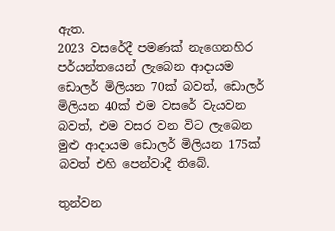ඇත.
2023 වසරේදී පමණක් නැගෙනහිර පර්යන්තයෙන් ලැබෙන ආදායම ඩොලර් මිලියන 70ක් බවත්, ඩොලර් මිලියන 40ක් එම වසරේ වැයවන බවත්, එම වසර වන විට ලැබෙන මුළු ආදායම ඩොලර් මිලියන 175ක් බවත් එහි පෙන්වාදී තිබේ.

තුන්වන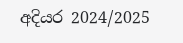අදියර 2024/2025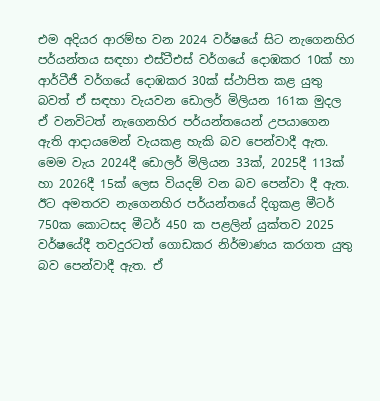එම අදියර ආරම්භ වන 2024 වර්ෂයේ සිට නැගෙනහිර පර්යන්තය සඳහා එස්ටීඑස් වර්ගයේ දොඹකර 10ක් හා ආර්ටීජී වර්ගයේ දොඹකර 30ක් ස්ථාපිත කළ යුතු බවත් ඒ සඳහා වැයවන ඩොලර් මිලියන 161ක මුදල ඒ වනවිටත් නැගෙනහිර පර්යන්තයෙන් උපයාගෙන ඇති ආදායමෙන් වැයකළ හැකි බව පෙන්වාදී ඇත. මෙම වැය 2024දී ඩොලර් මිලියන 33ක්, 2025දී 113ක් හා 2026දී 15ක් ලෙස වියදම් වන බව පෙන්වා දී ඇත.
ඊට අමතරව නැගෙනහිර පර්යන්තයේ දිගුකළ මීටර් 750ක කොටසද මීටර් 450 ක පළලින් යුක්තව 2025 වර්ෂයේදී තවදුරටත් ගොඩකර නිර්මාණය කරගත යුතු බව පෙන්වාදී ඇත. ඒ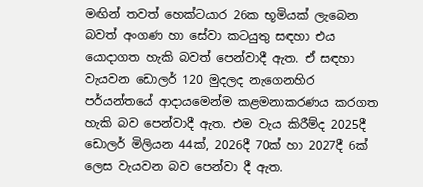මඟින් තවත් හෙක්ටයාර 26ක භූමියක් ලැබෙන බවත් අංගණ හා සේවා කටයුතු සඳහා එය යොදාගත හැකි බවත් පෙන්වාදී ඇත. ඒ සඳහා වැයවන ඩොලර් 120 මුදලද නැගෙනහිර පර්යන්තයේ ආදායමෙන්ම කළමනාකරණය කරගත හැකි බව පෙන්වාදී ඇත. එම වැය කිරීම්ද 2025දී ඩොලර් මිලියන 44ක්, 2026දී 70ක් හා 2027දී 6ක් ලෙස වැයවන බව පෙන්වා දී ඇත.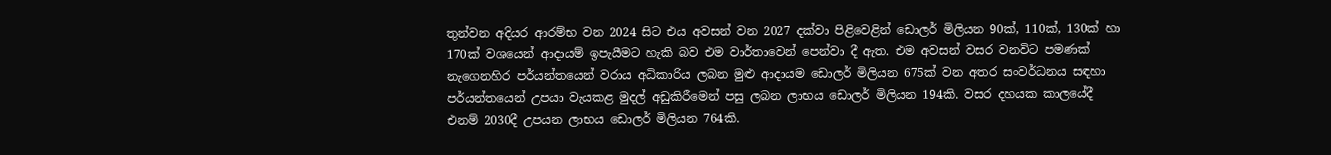තුන්වන අදියර ආරම්භ වන 2024 සිට එය අවසන් වන 2027 දක්වා පිළිවෙළින් ඩොලර් මිලියන 90ක්, 110ක්, 130ක් හා 170ක් වශයෙන් ආදායම් ඉපැයීමට හැකි බව එම වාර්තාවෙන් පෙන්වා දී ඇත. එම අවසන් වසර වනවිට පමණක් නැගෙනහිර පර්යන්තයෙන් වරාය අධිකාරිය ලබන මුළු ආදායම ඩොලර් මිලියන 675ක් වන අතර සංවර්ධනය සඳහා පර්යන්තයෙන් උපයා වැයකළ මුදල් අඩුකිරීමෙන් පසු ලබන ලාභය ඩොලර් මිලියන 194කි. වසර දහයක කාලයේදී එනම් 2030දී උපයන ලාභය ඩොලර් මිලියන 764කි.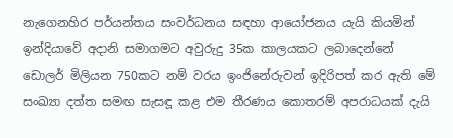නැගෙනහිර පර්යන්තය සංවර්ධනය සඳහා ආයෝජනය යැයි කියමින් ඉන්දියාවේ අදානි සමාගමට අවුරුදු 35ක කාලයකට ලබාදෙන්නේ ඩොලර් මිලියන 750කට නම් වරය ඉංජිනේරුවන් ඉදිරිපත් කර ඇති මේ සංඛ්‍යා දත්ත සමඟ සැසඳූ කළ එම තීරණය කොතරම් අපරාධයක් දැයි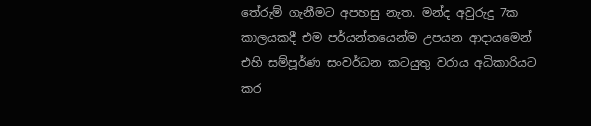තේරුම් ගැනීමට අපහසු නැත. මන්ද අවුරුදු 7ක කාලයකදී එම පර්යන්තයෙන්ම උපයන ආදායමෙන් එහි සම්පූර්ණ සංවර්ධන කටයුතු වරාය අධිකාරියට කර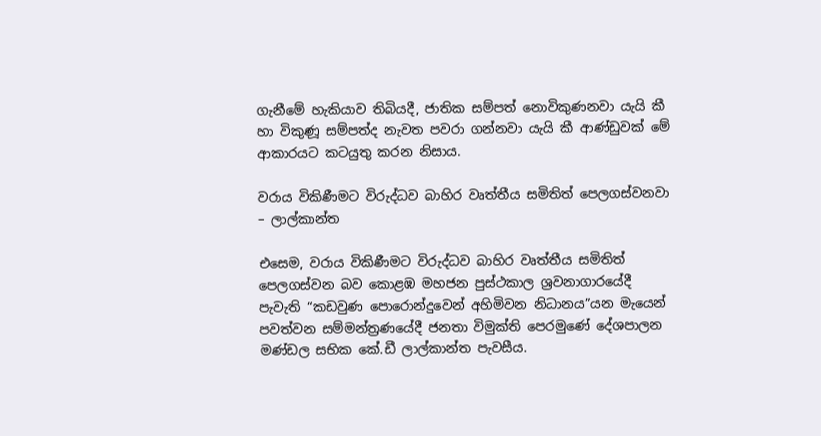ගැනීමේ හැකියාව තිබියදී, ජාතික සම්පත් නොවිකුණනවා යැයි කී හා විකුණූ සම්පත්ද නැවත පවරා ගන්නවා යැයි කී ආණ්ඩුවක් මේ ආකාරයට කටයුතු කරන නිසාය.

වරාය විකිණීමට විරුද්ධව බාහිර වෘත්තීය සමිතිත් පෙලගස්වනවා – ලාල්කාන්ත

එසෙම, වරාය විකිණීමට විරුද්ධව බාහිර වෘත්තීය සමිතිත් පෙලගස්වන බව කොළඹ මහජන පුස්ථකාල ශ්‍රවනාගාරයේදී පැවැති “කඩවුණ පොරොන්දුවෙන් අහිමිවන නිධානය”යන මැයෙන් පවත්වන සම්මන්ත්‍රණයේදී ජනතා විමුක්ති පෙරමුණේ දේශපාලන මණ්ඩල සභික කේ.ඩී ලාල්කාන්ත පැවසීය.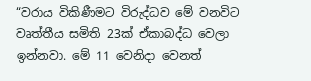“වරාය විකිණීමට විරුද්ධව මේ වනවිට වෘත්තීය සමිති 23ක් ඒකාබද්ධ වෙලා ඉන්නවා. මේ 11 වෙනිදා වෙනත්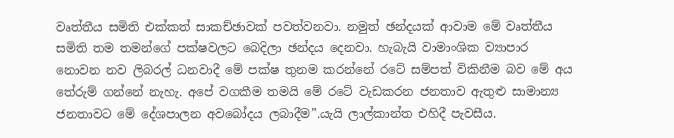වෘත්තීය සමිති එක්කත් සාකච්ඡාවක් පවත්වනවා. නමුත් ඡන්දයක් ආවාම මේ වෘත්තීය සමිති තම තමන්ගේ පක්ෂවලට බෙදිලා ඡන්දය දෙනවා. හැබැයි වාමාංශික ව්‍යාපාර නොවන නව ලිබරල් ධනවාදී මේ පක්ෂ තුනම කරන්නේ රටේ සම්පත් විකිනීම බව මේ අය තේරුම් ගන්නේ නැහැ. අපේ වගකීම තමයි මේ රටේ වැඩකරන ජනතාව ඇතුළු සාමාන්‍ය ජනතාවට මේ දේශපාලන අවබෝදය ලබාදීම”.යැයි ලාල්කාන්ත එහිදී පැවසීය.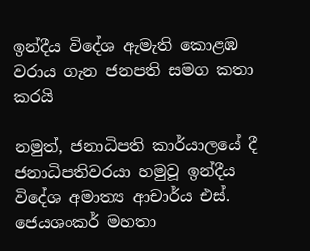ඉන්දීය විදේශ ඇමැති කොළඹ වරාය ගැන ජනපති සමග කතා කරයි

නමුත්, ජනාධිපති කාර්යාලයේ දී ජනාධිපතිවරයා හමුවූ ඉන්දීය විදේශ අමාත්‍ය ආචාර්ය එස්. ජෙයශංකර් මහතා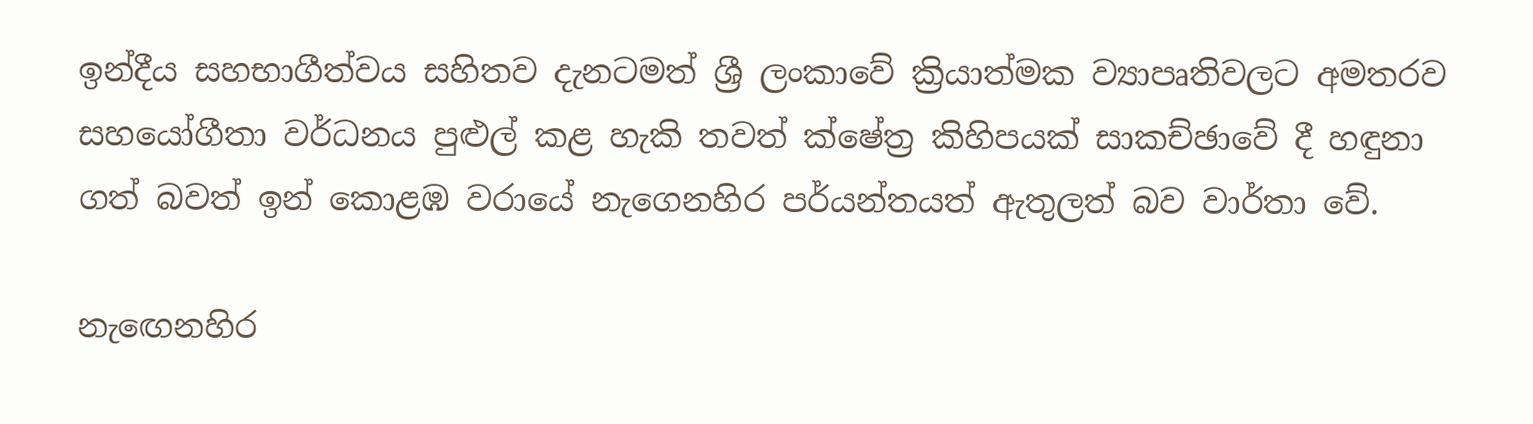ඉන්දීය සහභාගීත්වය සහිතව දැනටමත් ශ්‍රී ලංකාවේ ක්‍රියාත්මක ව්‍යාපෘතිවලට අමතරව සහයෝගීතා වර්ධනය පුළුල් කළ හැකි තවත් ක්ෂේත්‍ර කිහිපයක් සාකච්ඡාවේ දී හඳුනා ගත් බවත් ඉන් කොළඹ වරායේ නැගෙනහිර පර්යන්තයත් ඇතුලත් බව වාර්තා වේ.

නැඟෙනහිර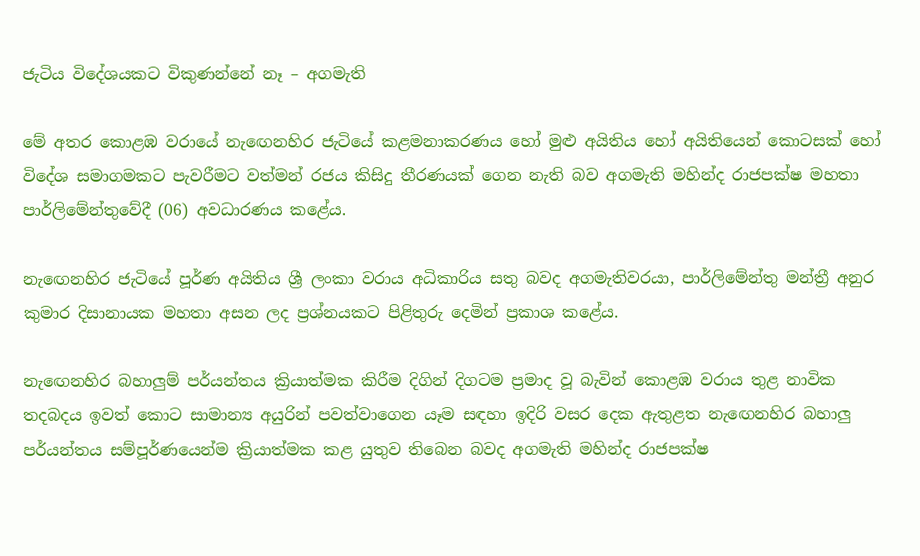ජැටිය විදේශයකට විකුණන්නේ නෑ – අගමැති

මේ අතර කොළඹ වරායේ නැඟෙනහිර ජැටියේ කළමනාකරණය හෝ මුළු අයිතිය හෝ අයිතියෙන් කොටසක් හෝ විදේශ සමාගමකට පැවරීමට වත්මන් රජය කිසිදු තීරණයක් ගෙන නැති බව අගමැති මහින්ද රාජපක්ෂ මහතා පාර්ලිමේන්තුවේදී (06) අවධාරණය කළේය.

නැඟෙනහිර ජැටියේ පූර්ණ අයිතිය ශ්‍රී ලංකා වරාය අධිකාරිය සතු බවද අගමැතිවරයා, පාර්ලිමේන්තු මන්ත්‍රී අනුර කුමාර දිසානායක මහතා අසන ලද ප්‍රශ්නයකට පිළිතුරු දෙමින් ප්‍රකාශ කළේය.

නැඟෙනහිර බහාලුම් පර්යන්තය ක්‍රියාත්මක කිරීම දිගින් දිගටම ප්‍රමාද වූ බැවින් කොළඹ වරාය තුළ නාවික තදබදය ඉවත් කොට සාමාන්‍ය අයුරින් පවත්වාගෙන යෑම සඳහා ඉදිරි වසර දෙක ඇතුළත නැඟෙනහිර බහාලු පර්යන්තය සම්පූර්ණයෙන්ම ක්‍රියාත්මක කළ යුතුව තිබෙන බවද අගමැති මහින්ද රාජපක්ෂ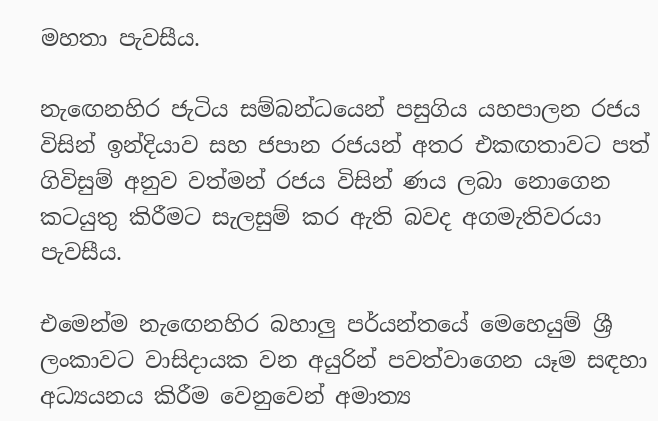මහතා පැවසීය.

නැඟෙනහිර ජැටිය සම්බන්ධයෙන් පසුගිය යහපාලන රජය විසින් ඉන්දියාව සහ ජපාන රජයන් අතර එකඟතාවට පත් ගිවිසුම් අනුව වත්මන් රජය විසින් ණය ලබා නොගෙන කටයුතු කිරීමට සැලසුම් කර ඇති බවද අගමැතිවරයා පැවසීය.

එමෙන්ම නැඟෙනහිර බහාලු පර්යන්තයේ මෙහෙයුම් ශ්‍රී ලංකාවට වාසිදායක වන අයුරින් පවත්වාගෙන යෑම සඳහා අධ්‍යයනය කිරීම වෙනුවෙන් අමාත්‍ය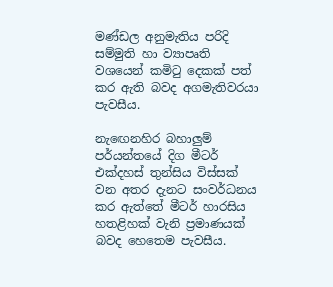මණ්ඩල අනුමැතිය පරිදි සම්මුති හා ව්‍යාපෘති වශයෙන් කමිටු දෙකක් පත් කර ඇති බවද අගමැතිවරයා පැවසීය.

නැඟෙනහිර බහාලුම් පර්යන්තයේ දිග මීටර් එක්දහස් තුන්සිය විස්සක් වන අතර දැනට සංවර්ධනය කර ඇත්තේ මීටර් හාරසිය හතළිහක් වැනි ප්‍රමාණයක් බවද හෙතෙම පැවසීය.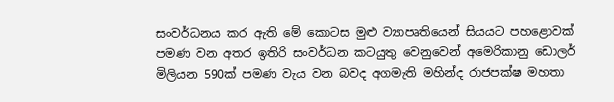සංවර්ධනය කර ඇති මේ කොටස මුළු ව්‍යාපෘතියෙන් සියයට පහළොවක් පමණ වන අතර ඉතිරි සංවර්ධන කටයුතු වෙනුවෙන් අමෙරිකානු ඩොලර් මිලියන 590ක් පමණ වැය වන බවද අගමැති මහින්ද රාජපක්ෂ මහතා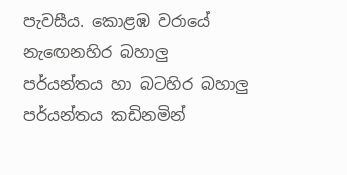පැවසීය. කොළඹ වරායේ නැඟෙනහිර බහාලු පර්යන්තය හා බටහිර බහාලු පර්යන්තය කඩිනමින්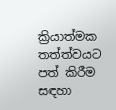ක්‍රියාත්මක තත්ත්වයට පත් කිරීම සඳහා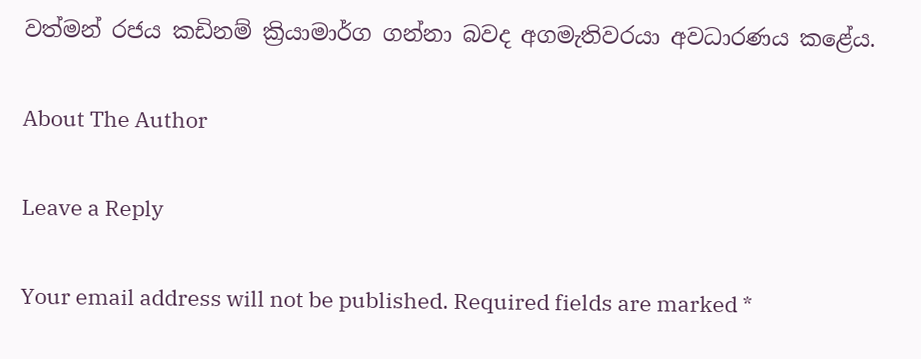වත්මන් රජය කඩිනම් ක්‍රියාමාර්ග ගන්නා බවද අගමැතිවරයා අවධාරණය කළේය.

About The Author

Leave a Reply

Your email address will not be published. Required fields are marked *